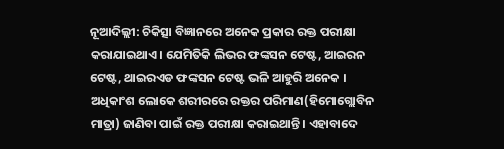ନୂଆଦିଲ୍ଲୀ: ଚିକିତ୍ସା ବିଜ୍ଞାନରେ ଅନେକ ପ୍ରକାର ରକ୍ତ ପରୀକ୍ଷା କରାଯାଇଥାଏ। ଯେମିତିକି ଲିଭର ଫଙ୍କସନ ଟେଷ୍ଟ, ଆଇରନ ଟେଷ୍ଟ, ଥାଇରଏଡ ଫଙ୍କସନ ଟେଷ୍ଟ ଭଳି ଆହୁରି ଅନେକ । ଅଧିକାଂଶ ଲୋକେ ଶରୀରରେ ରକ୍ତର ପରିମାଣ(ହିମୋଗ୍ଲୋବିନ ମାତ୍ରା) ଜାଣିବା ପାଇଁ ରକ୍ତ ପରୀକ୍ଷା କରାଇଥାନ୍ତି । ଏହାବାଦେ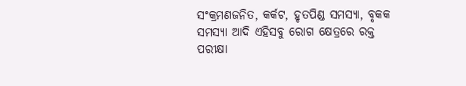ସଂକ୍ରମଣଜନିତ, କର୍କଟ, ହୃତପିଣ୍ଡ ସମସ୍ୟା, ବୃକକ ସମସ୍ୟା ଆଦି ଏହିସବୁ ରୋଗ କ୍ଷେତ୍ରରେ ରକ୍ତ ପରୀକ୍ଷା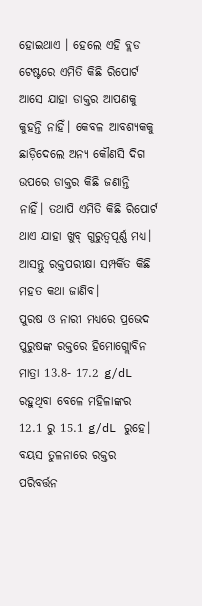ହୋଇଥାଏ । ହେଲେ ଏହି ବ୍ଲଡ ଟେଷ୍ଟରେ ଏମିତି କିଛି ରିପୋର୍ଟ ଆସେ ଯାହା ଡାକ୍ତର ଆପଣକୁ କୁହନ୍ତି ନାହିଁ। କେବଳ ଆବଶ୍ୟକକୁ ଛାଡ଼ିଦେଲେ ଅନ୍ୟ କୌଣସି ଦିଗ ଉପରେ ଡାକ୍ତର କିଛି ଜଣାନ୍ତି ନାହିଁ। ତଥାପି ଏମିତି କିଛି ରିପୋର୍ଟ ଥାଏ ଯାହା ଖୁବ୍ ଗୁରୁତ୍ୱପୂର୍ଣ୍ଣ ମଧ୍ୟ। ଆସନ୍ତୁ ରକ୍ତପରୀକ୍ଷା ସମ୍ପର୍କିତ କିଛି ମହତ କଥା ଜାଣିବ।
ପୁରଷ ଓ ନାରୀ ମଧ୍ୟରେ ପ୍ରଭେଦ
ପୁରୁଷଙ୍କ ରକ୍ତରେ ହିମୋଗ୍ଲୋବିନ ମାତ୍ରା 13.8- 17.2 g/dL ରହୁଥିବା ବେଳେ ମହିଳାଙ୍କର 12.1 ରୁ 15.1 g/dL ରୁହେ।
ବୟସ ତୁଳନାରେ ରକ୍ତର ପରିବର୍ତ୍ତନ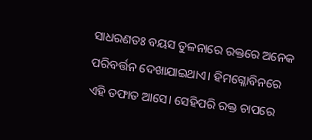ସାଧରଣତଃ ବୟସ ତୁଳନାରେ ରକ୍ତରେ ଅନେକ ପରିବର୍ତ୍ତନ ଦେଖାଯାଇଥାଏ। ହିମଗ୍ଳୋବିନରେ ଏହି ତଫାତ ଆସେ। ସେହିପରି ରକ୍ତ ଚାପରେ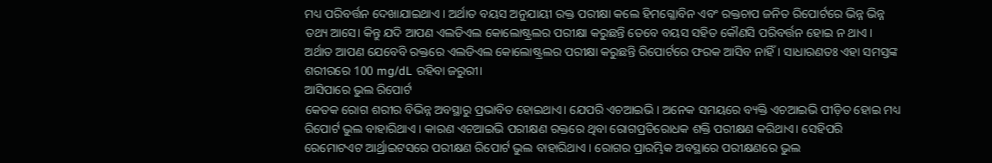ମଧ୍ୟ ପରିବର୍ତ୍ତନ ଦେଖାଯାଇଥାଏ । ଅର୍ଥାତ ବୟସ ଅନୁଯାୟୀ ରକ୍ତ ପରୀକ୍ଷା କଲେ ହିମଗ୍ଳୋବିନ ଏବଂ ରକ୍ତଚାପ ଜନିତ ରିପୋର୍ଟରେ ଭିନ୍ନ ଭିନ୍ନ ତଥ୍ୟ ଆସେ। କିନ୍ତୁ ଯଦି ଆପଣ ଏଲଡିଏଲ କୋଲୋଷ୍ଟ୍ରଲର ପରୀକ୍ଷା କରୁଛନ୍ତି ତେବେ ବୟସ ସହିତ କୌଣସି ପରିବର୍ତ୍ତନ ହୋଇ ନ ଥାଏ । ଅର୍ଥାତ ଆପଣ ଯେବେବି ରକ୍ତରେ ଏଲଡିଏଲ କୋଲୋଷ୍ଟ୍ରଲର ପରୀକ୍ଷା କରୁଛନ୍ତି ରିପୋର୍ଟରେ ଫରକ ଆସିବ ନାହିଁ। ସାଧାରଣତଃ ଏହା ସମସ୍ତଙ୍କ ଶରୀରରେ 100 mg/dL ରହିବା ଜରୁରୀ।
ଆସିପାରେ ଭୁଲ ରିପୋର୍ଟ
କେତକ ରୋଗ ଶରୀର ବିଭିନ୍ନ ଅବସ୍ଥାରୁ ପ୍ରଭାବିତ ହୋଇଥାଏ। ଯେପରି ଏଚଆଇଭି । ଅନେକ ସମୟରେ ବ୍ୟକ୍ତି ଏଚଆଇଭି ପୀଡ଼ିତ ହୋଇ ମଧ୍ୟ ରିପୋର୍ଟ ଭୁଲ ବାହାରିଥାଏ । କାରଣ ଏଚଆଇଭି ପରୀକ୍ଷଣ ରକ୍ତରେ ଥିବା ରୋଗପ୍ରତିରୋଧକ ଶକ୍ତି ପରୀକ୍ଷଣ କରିଥାଏ। ସେହିପରି ରେମୋଟଏଟ ଆର୍ଥ୍ରାଇଟସରେ ପରୀକ୍ଷଣ ରିପୋର୍ଟ ଭୁଲ ବାହାରିଥାଏ । ରୋଗର ପ୍ରାରମ୍ଭିକ ଅବସ୍ଥାରେ ପରୀକ୍ଷଣରେ ଭୁଲ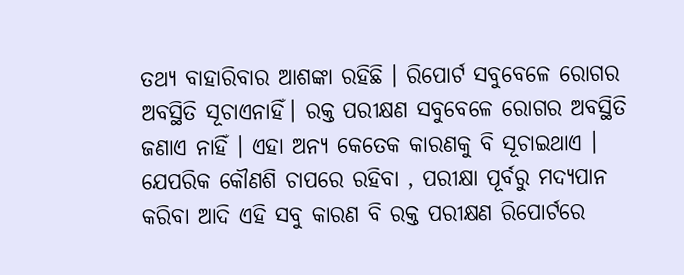ତଥ୍ୟ ବାହାରିବାର ଆଶଙ୍କା ରହିଛି । ରିପୋର୍ଟ ସବୁବେଳେ ରୋଗର ଅବସ୍ଥିତି ସୂଚାଏନାହିଁ। ରକ୍ତ ପରୀକ୍ଷଣ ସବୁବେଳେ ରୋଗର ଅବସ୍ଥିତି ଜଣାଏ ନାହିଁ । ଏହା ଅନ୍ୟ କେତେକ କାରଣକୁ ବି ସୂଚାଇଥାଏ । ଯେପରିକ କୌଣଶି ଚାପରେ ରହିବା , ପରୀକ୍ଷା ପୂର୍ବରୁ ମଦ୍ୟପାନ କରିବା ଆଦି ଏହି ସବୁ କାରଣ ବି ରକ୍ତ ପରୀକ୍ଷଣ ରିପୋର୍ଟରେ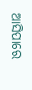ଆସିପାରେ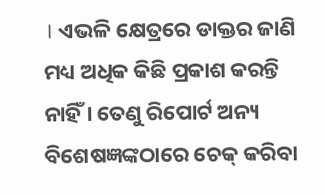। ଏଭଳି କ୍ଷେତ୍ରରେ ଡାକ୍ତର ଜାଣି ମଧ୍ୟ ଅଧିକ କିଛି ପ୍ରକାଶ କରନ୍ତି ନାହିଁ । ତେଣୁ ରିପୋର୍ଟ ଅନ୍ୟ ବିଶେଷଜ୍ଞଙ୍କଠାରେ ଚେକ୍ କରିବା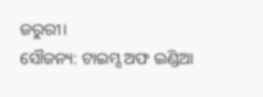ଜରୁରୀ।
ସୌଜନ୍ୟ: ଟାଇମ୍ସ ଅଫ ଇଣ୍ଡିଆ